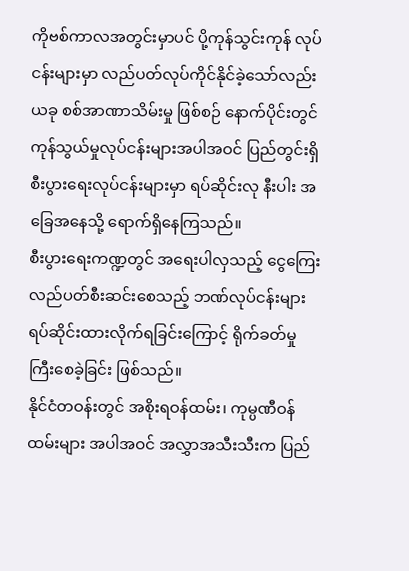ကိုဗစ်ကာလအတွင်းမှာပင် ပို့ကုန်သွင်းကုန် လုပ်ငန်းများမှာ လည်ပတ်လုပ်ကိုင်နိုင်ခဲ့သော်လည်း ယခု စစ်အာဏာသိမ်းမှု ဖြစ်စဉ် နောက်ပိုင်းတွင် ကုန်သွယ်မှုလုပ်ငန်းများအပါအဝင် ပြည်တွင်းရှိ စီးပွားရေးလုပ်ငန်းများမှာ ရပ်ဆိုင်းလု နီးပါး အခြေအနေသို့ ရောက်ရှိနေကြသည်။
စီးပွားရေးကဏ္ဍတွင် အရေးပါလှသည့် ငွေကြေး လည်ပတ်စီးဆင်းစေသည့် ဘဏ်လုပ်ငန်းများ ရပ်ဆိုင်းထားလိုက်ရခြင်းကြောင့် ရိုက်ခတ်မှု ကြီးစေခဲ့ခြင်း ဖြစ်သည်။
နိုင်ငံတဝန်းတွင် အစိုးရဝန်ထမ်း၊ ကုမ္ပဏီဝန်ထမ်းများ အပါအဝင် အလွှာအသီးသီးက ပြည်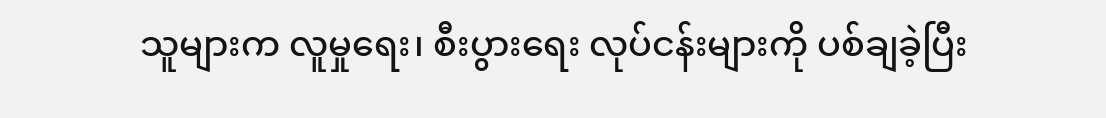သူများက လူမှုရေး၊ စီးပွားရေး လုပ်ငန်းများကို ပစ်ချခဲ့ပြီး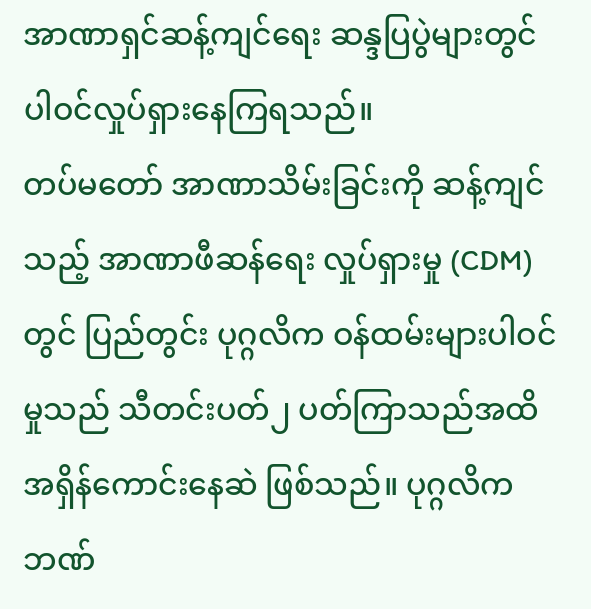အာဏာရှင်ဆန့်ကျင်ရေး ဆန္ဒပြပွဲများတွင် ပါဝင်လှုပ်ရှားနေကြရသည်။
တပ်မတော် အာဏာသိမ်းခြင်းကို ဆန့်ကျင်သည့် အာဏာဖီဆန်ရေး လှုပ်ရှားမှု (CDM) တွင် ပြည်တွင်း ပုဂ္ဂလိက ဝန်ထမ်းများပါဝင်မှုသည် သီတင်းပတ်၂ ပတ်ကြာသည်အထိ အရှိန်ကောင်းနေဆဲ ဖြစ်သည်။ ပုဂ္ဂလိက ဘဏ်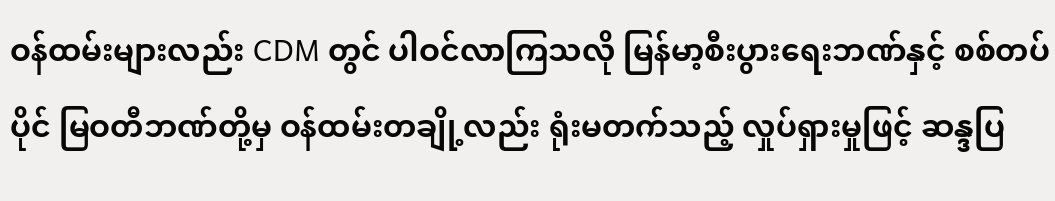ဝန်ထမ်းများလည်း CDM တွင် ပါဝင်လာကြသလို မြန်မာ့စီးပွားရေးဘဏ်နှင့် စစ်တပ်ပိုင် မြဝတီဘဏ်တို့မှ ဝန်ထမ်းတချို့လည်း ရုံးမတက်သည့် လှုပ်ရှားမှုဖြင့် ဆန္ဒပြ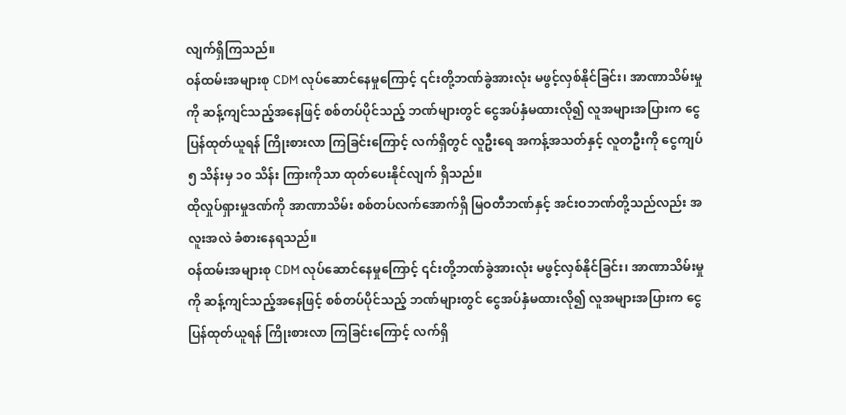လျက်ရှိကြသည်။
ဝန်ထမ်းအများစု CDM လုပ်ဆောင်နေမှုကြောင့် ၎င်းတို့ဘဏ်ခွဲအားလုံး မဖွင့်လှစ်နိုင်ခြင်း၊ အာဏာသိမ်းမှုကို ဆန့်ကျင်သည့်အနေဖြင့် စစ်တပ်ပိုင်သည့် ဘဏ်များတွင် ငွေအပ်နှံမထားလို၍ လူအများအပြားက ငွေပြန်ထုတ်ယူရန် ကြိုးစားလာ ကြခြင်းကြောင့် လက်ရှိတွင် လူဦးရေ အကန့်အသတ်နှင့် လူတဦးကို ငွေကျပ် ၅ သိန်းမှ ၁၀ သိန်း ကြားကိုသာ ထုတ်ပေးနိုင်လျက် ရှိသည်။
ထိုလှုပ်ရှားမှုဒဏ်ကို အာဏာသိမ်း စစ်တပ်လက်အောက်ရှိ မြဝတီဘဏ်နှင့် အင်းဝဘဏ်တို့သည်လည်း အလူးအလဲ ခံစားနေရသည်။
ဝန်ထမ်းအများစု CDM လုပ်ဆောင်နေမှုကြောင့် ၎င်းတို့ဘဏ်ခွဲအားလုံး မဖွင့်လှစ်နိုင်ခြင်း၊ အာဏာသိမ်းမှုကို ဆန့်ကျင်သည့်အနေဖြင့် စစ်တပ်ပိုင်သည့် ဘဏ်များတွင် ငွေအပ်နှံမထားလို၍ လူအများအပြားက ငွေပြန်ထုတ်ယူရန် ကြိုးစားလာ ကြခြင်းကြောင့် လက်ရှိ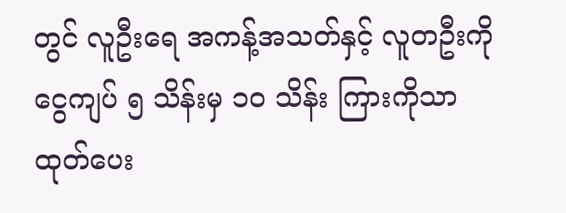တွင် လူဦးရေ အကန့်အသတ်နှင့် လူတဦးကို ငွေကျပ် ၅ သိန်းမှ ၁၀ သိန်း ကြားကိုသာ ထုတ်ပေး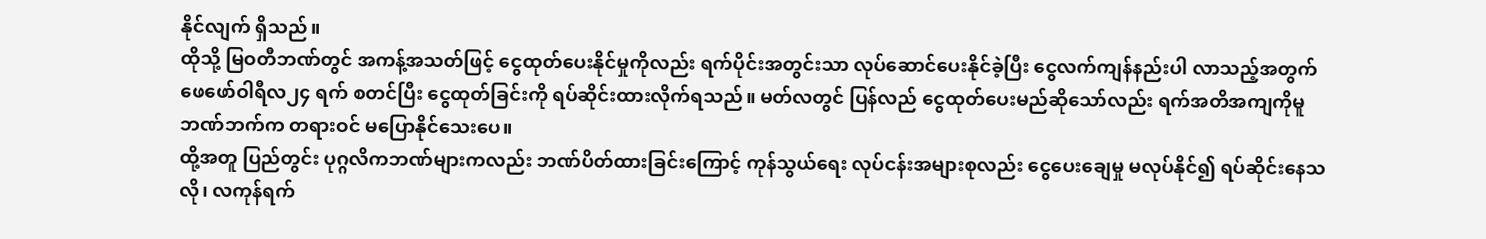နိုင်လျက် ရှိသည်။
ထိုသို့ မြဝတီဘဏ်တွင် အကန့်အသတ်ဖြင့် ငွေထုတ်ပေးနိုင်မှုကိုလည်း ရက်ပိုင်းအတွင်းသာ လုပ်ဆောင်ပေးနိုင်ခဲ့ပြီး ငွေလက်ကျန်နည်းပါ လာသည့်အတွက် ဖေဖော်ဝါရီလ၂၄ ရက် စတင်ပြီး ငွေထုတ်ခြင်းကို ရပ်ဆိုင်းထားလိုက်ရသည်။ မတ်လတွင် ပြန်လည် ငွေထုတ်ပေးမည်ဆိုသော်လည်း ရက်အတိအကျကိုမူ ဘဏ်ဘက်က တရားဝင် မပြောနိုင်သေးပေ။
ထို့အတူ ပြည်တွင်း ပုဂ္ဂလိကဘဏ်များကလည်း ဘဏ်ပိတ်ထားခြင်းကြောင့် ကုန်သွယ်ရေး လုပ်ငန်းအများစုလည်း ငွေပေးချေမှု မလုပ်နိုင်၍ ရပ်ဆိုင်းနေသလို၊ လကုန်ရက်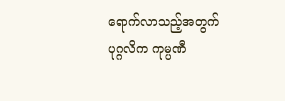ရောက်လာသည့်အတွက် ပုဂ္ဂလိက ကုမ္ပဏီ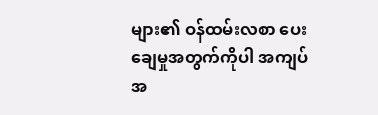များ၏ ဝန်ထမ်းလစာ ပေးချေမှုအတွက်ကိုပါ အကျပ်အ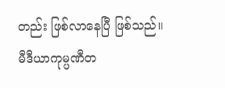တည်း ဖြစ်လာနေပြီ ဖြစ်သည်။
မီဒီယာကုမ္ပဏီတ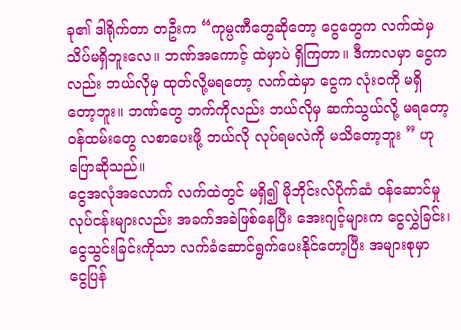ခု၏ ဒါရိုက်တာ တဦးက “ကုမ္ပဏီတွေဆိုတော့ ငွေတွေက လက်ထဲမှ သိပ်မရှိဘူးလေ။ ဘဏ်အကောင့် ထဲမှာပဲ ရှိကြတာ။ ဒီကာလမှာ ငွေကလည်း ဘယ်လိုမှ ထုတ်လို့မရတော့ လက်ထဲမှာ ငွေက လုံးဝကို မရှိတော့ဘူး။ ဘဏ်တွေ ဘက်ကိုလည်း ဘယ်လိုမှ ဆက်သွယ်လို့ မရတော့ ဝန်ထမ်းတွေ လစာပေးဖို့ ဘယ်လို လုပ်ရမလဲကို မသိတော့ဘူး ” ဟု ပြောဆိုသည်။
ငွေအလုံအလောက် လက်ထဲတွင် မရှိ၍ မိုဘိုင်းလ်ပိုက်ဆံ ဝန်ဆောင်မှု လုပ်ငန်းများလည်း အခက်အခဲဖြစ်နေပြီး အေးဂျင့်များက ငွေလွှဲခြင်း၊ ငွေသွင်းခြင်းကိုသာ လက်ခံဆောင်ရွက်ပေးနိုင်တော့ပြီး အများစုမှာ ငွေပြန်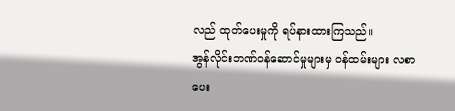လည် ထုတ်ပေးမှုကို ရပ်နားထားကြသည်။
အွန်လိုင်းဘဏ်ဝန်ဆောင်မှုများမှ ဝန်ထမ်းများ လစာပေး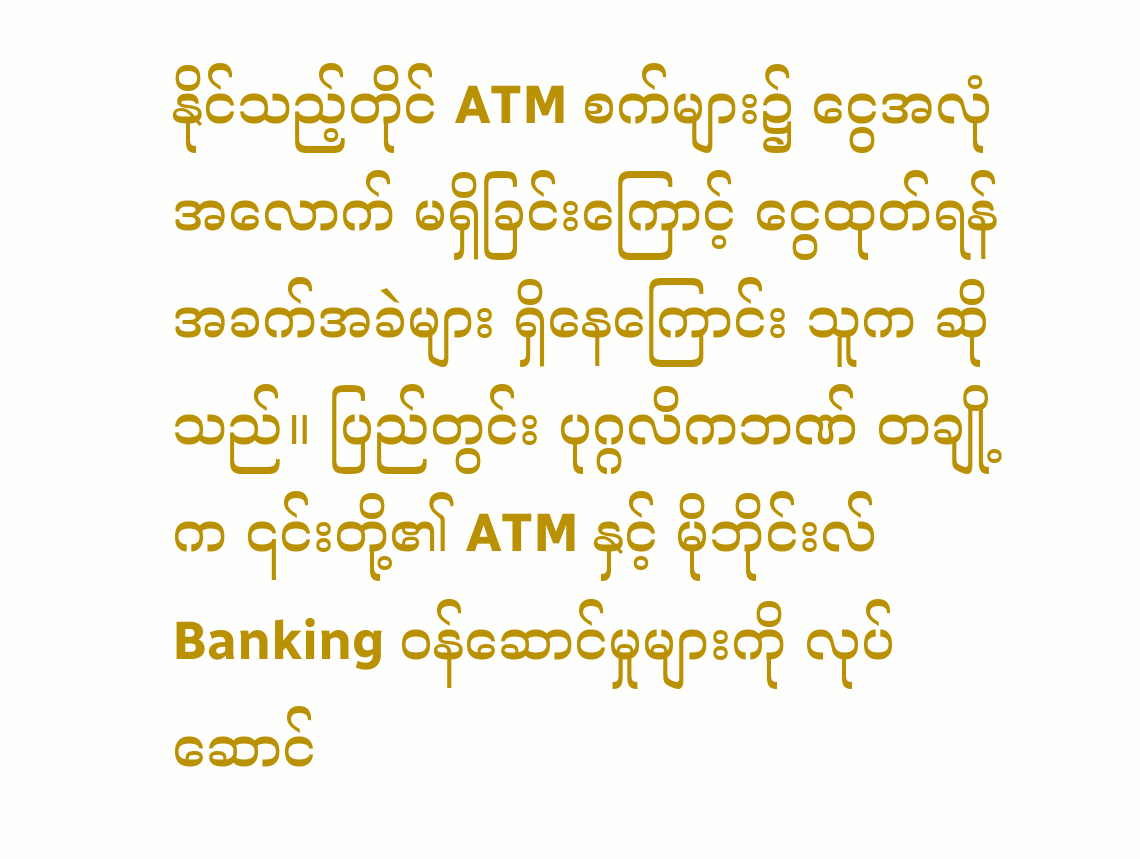နိုင်သည့်တိုင် ATM စက်များ၌ ငွေအလုံအလောက် မရှိခြင်းကြောင့် ငွေထုတ်ရန် အခက်အခဲများ ရှိနေကြောင်း သူက ဆိုသည်။ ပြည်တွင်း ပုဂ္ဂလိကဘဏ် တချို့က ၎င်းတို့၏ ATM နှင့် မိုဘိုင်းလ် Banking ဝန်ဆောင်မှုများကို လုပ်ဆောင်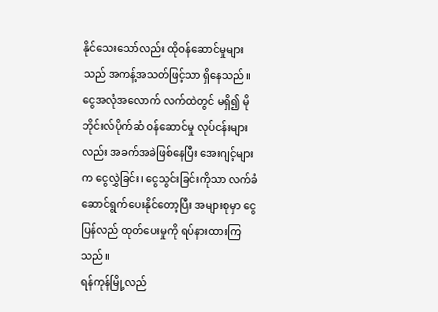နိုင်သေးသော်လည်း ထိုဝန်ဆောင်မှုများသည် အကန့်အသတ်ဖြင့်သာ ရှိနေသည်။
ငွေအလုံအလောက် လက်ထဲတွင် မရှိ၍ မိုဘိုင်းလ်ပိုက်ဆံ ဝန်ဆောင်မှု လုပ်ငန်းများလည်း အခက်အခဲဖြစ်နေပြီး အေးဂျင့်များက ငွေလွှဲခြင်း၊ ငွေသွင်းခြင်းကိုသာ လက်ခံဆောင်ရွက်ပေးနိုင်တော့ပြီး အများစုမှာ ငွေပြန်လည် ထုတ်ပေးမှုကို ရပ်နားထားကြသည်။
ရန်ကုန်မြို့လည်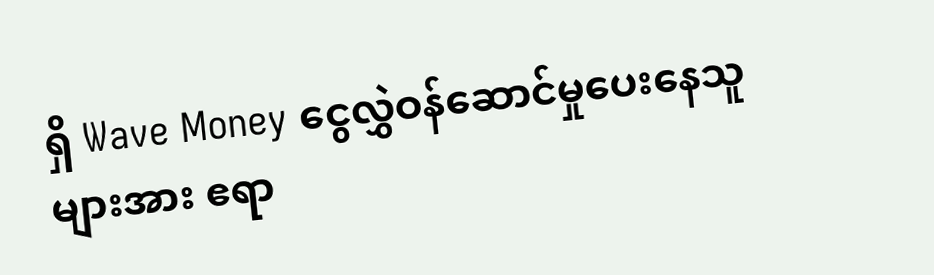ရှိ Wave Money ငွေလွှဲဝန်ဆောင်မှုပေးနေသူများအား ဧရာ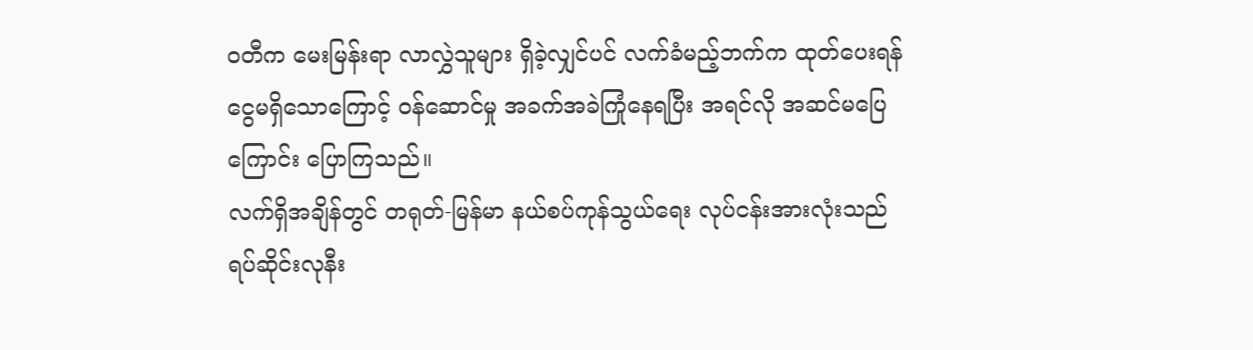ဝတီက မေးမြန်းရာ လာလွှဲသူများ ရှိခဲ့လျှင်ပင် လက်ခံမည့်ဘက်က ထုတ်ပေးရန် ငွေမရှိသောကြောင့် ဝန်ဆောင်မှု အခက်အခဲကြုံနေရပြီး အရင်လို အဆင်မပြေကြောင်း ပြောကြသည်။
လက်ရှိအချိန်တွင် တရုတ်-မြန်မာ နယ်စပ်ကုန်သွယ်ရေး လုပ်ငန်းအားလုံးသည် ရပ်ဆိုင်းလုနီး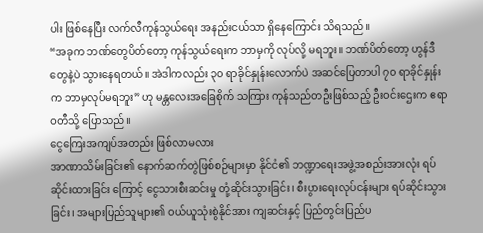ပါး ဖြစ်နေပြီး လက်လီကုန်သွယ်ရေး အနည်းငယ်သာ ရှိနေကြောင်း သိရသည်။
“အခုက ဘဏ်တွေပိတ်တော့ ကုန်သွယ်ရေးက ဘာမှကို လုပ်လို့ မရဘူး။ ဘဏ်ပိတ်တော့ ဟွန်ဒီတွေနဲ့ပဲ သွားနေရတယ်။ အဲဒါကလည်း ၃၀ ရာခိုင်နှုန်းလောက်ပဲ အဆင်ပြေတာပါ ၇၀ ရာခိုင်နှုန်းက ဘာမှလုပ်မရဘူး” ဟု မန္တလေးအခြေစိုက် သကြား ကုန်သည်တဦးဖြစ်သည့် ဦးဝင်းဌေးက ဧရာဝတီသို့ ပြောသည်။
ငွေကြေးအကျပ်အတည်း ဖြစ်လာမလား
အာဏာသိမ်းခြင်း၏ နောက်ဆက်တွဲဖြစ်စဉ်များမှာ နိုင်ငံ၏ ဘဏ္ဍာရေးအဖွဲ့အစည်းအားလုံး ရပ်ဆိုင်းထားခြင်း ကြောင့် ငွေသားစီးဆင်းမှု တုံ့ဆိုင်းသွားခြင်း၊ စီးပွားရေးလုပ်ငန်းများ ရပ်ဆိုင်းသွားခြင်း၊ အများပြည်သူများ၏ ဝယ်ယူသုံးစွဲနိုင်အား ကျဆင်းနှင့် ပြည်တွင်းပြည်ပ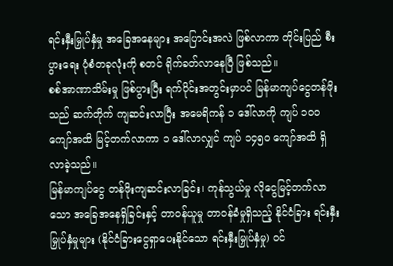ရင်းနှီးမြှုပ်နှံမှု အခြေအနေများ အပြောင်းအလဲ ဖြစ်လာကာ တိုင်းပြည် စီးပွားရေး ပုံစံတခုလုံးကို စတင် ရိုက်ခတ်လာနေပြီ ဖြစ်သည်။
စစ်အာဏာသိမ်းမှု ဖြစ်ပွားပြီး ရက်ပိုင်းအတွင်းမှာပင် မြန်မာကျပ်ငွေတန်ဖိုးသည် ဆက်တိုက် ကျဆင်းလာပြီး အမေရိကန် ၁ ဒေါ်လာကို ကျပ် ၁၀၀ ကျော်အထိ မြင့်တက်လာကာ ၁ ဒေါ်လာလျှင် ကျပ် ၁၄၅၀ ကျော်အထိ ရှိလာခဲ့သည်။
မြန်မာကျပ်ငွေ တန်ဖိုးကျဆင်းလာခြင်း၊ ကုန်သွယ်မှု လိုငွေမြင့်တက်လာသော အခြေအနေရှိခြင်းနှင့် တာဝန်ယူမှု တာဝန်ခံမှုရှိသည့် နိုင်ငံခြား ရင်းနှီးမြှုပ်နှံမှုများ (နိုင်ငံခြားငွေရှာပေးနိုင်သော ရင်းနှီးမြှုပ်နှံမှု) ဝင်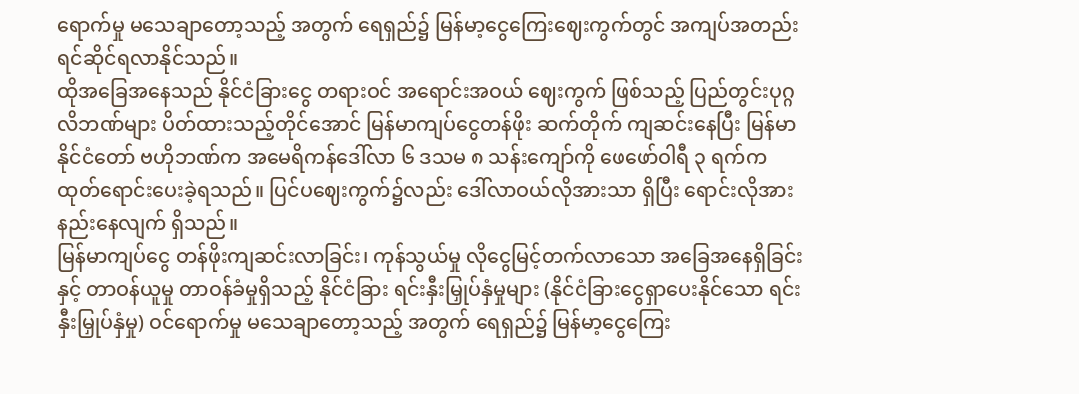ရောက်မှု မသေချာတော့သည့် အတွက် ရေရှည်၌ မြန်မာ့ငွေကြေးဈေးကွက်တွင် အကျပ်အတည်း ရင်ဆိုင်ရလာနိုင်သည်။
ထိုအခြေအနေသည် နိုင်ငံခြားငွေ တရားဝင် အရောင်းအဝယ် ဈေးကွက် ဖြစ်သည့် ပြည်တွင်းပုဂ္ဂလိဘဏ်များ ပိတ်ထားသည့်တိုင်အောင် မြန်မာကျပ်ငွေတန်ဖိုး ဆက်တိုက် ကျဆင်းနေပြီး မြန်မာနိုင်ငံတော် ဗဟိုဘဏ်က အမေရိကန်ဒေါ်လာ ၆ ဒသမ ၈ သန်းကျော်ကို ဖေဖော်ဝါရီ ၃ ရက်က ထုတ်ရောင်းပေးခဲ့ရသည်။ ပြင်ပဈေးကွက်၌လည်း ဒေါ်လာဝယ်လိုအားသာ ရှိပြီး ရောင်းလိုအား နည်းနေလျက် ရှိသည်။
မြန်မာကျပ်ငွေ တန်ဖိုးကျဆင်းလာခြင်း၊ ကုန်သွယ်မှု လိုငွေမြင့်တက်လာသော အခြေအနေရှိခြင်းနှင့် တာဝန်ယူမှု တာဝန်ခံမှုရှိသည့် နိုင်ငံခြား ရင်းနှီးမြှုပ်နှံမှုများ (နိုင်ငံခြားငွေရှာပေးနိုင်သော ရင်းနှီးမြှုပ်နှံမှု) ဝင်ရောက်မှု မသေချာတော့သည့် အတွက် ရေရှည်၌ မြန်မာ့ငွေကြေး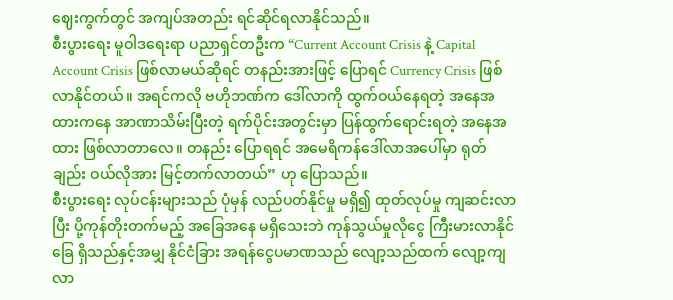ဈေးကွက်တွင် အကျပ်အတည်း ရင်ဆိုင်ရလာနိုင်သည်။
စီးပွားရေး မူဝါဒရေးရာ ပညာရှင်တဦးက “Current Account Crisis နဲ့ Capital Account Crisis ဖြစ်လာမယ်ဆိုရင် တနည်းအားဖြင့် ပြောရင် Currency Crisis ဖြစ်လာနိုင်တယ်။ အရင်ကလို ဗဟိုဘဏ်က ဒေါ်လာကို ထွက်ဝယ်နေရတဲ့ အနေအထားကနေ အာဏာသိမ်းပြီးတဲ့ ရက်ပိုင်းအတွင်းမှာ ပြန်ထွက်ရောင်းရတဲ့ အနေအထား ဖြစ်လာတာလေ။ တနည်း ပြောရရင် အမေရိကန်ဒေါ်လာအပေါ်မှာ ရုတ်ချည်း ဝယ်လိုအား မြင့်တက်လာတယ်” ဟု ပြောသည်။
စီးပွားရေး လုပ်ငန်းများသည် ပုံမှန် လည်ပတ်နိုင်မှု မရှိ၍ ထုတ်လုပ်မှု ကျဆင်းလာပြီး ပို့ကုန်တိုးတက်မည့် အခြေအနေ မရှိသေးဘဲ ကုန်သွယ်မှုလိုငွေ ကြီးမားလာနိုင်ခြေ ရှိသည်နှင့်အမျှ နိုင်ငံခြား အရန်ငွေပမာဏသည် လျော့သည်ထက် လျော့ကျ လာ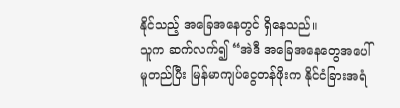နိုင်သည့် အခြေအနေတွင် ရှိနေသည်။
သူက ဆက်လက်၍ “အဲဒီ အခြေအနေတွေအပေါ် မူတည်ပြီး မြန်မာကျပ်ငွေတန်ဖိုးက နိုင်ငံခြားအရံ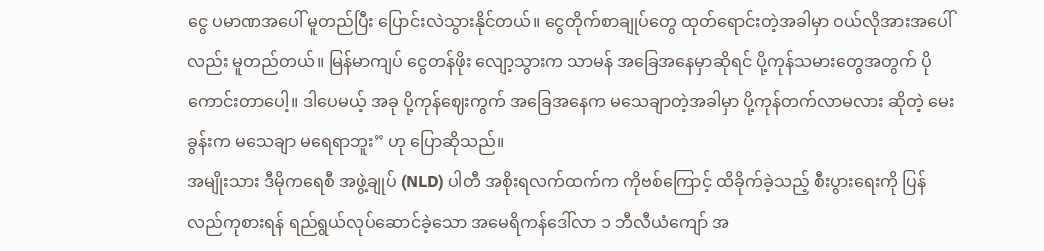ငွေ ပမာဏအပေါ် မူတည်ပြီး ပြောင်းလဲသွားနိုင်တယ်။ ငွေတိုက်စာချုပ်တွေ ထုတ်ရောင်းတဲ့အခါမှာ ဝယ်လိုအားအပေါ်လည်း မူတည်တယ်။ မြန်မာကျပ် ငွေတန်ဖိုး လျော့သွားက သာမန် အခြေအနေမှာဆိုရင် ပို့ကုန်သမားတွေအတွက် ပိုကောင်းတာပေါ့။ ဒါပေမယ့် အခု ပို့ကုန်ဈေးကွက် အခြေအနေက မသေချာတဲ့အခါမှာ ပို့ကုန်တက်လာမလား ဆိုတဲ့ မေးခွန်းက မသေချာ မရေရာဘူး” ဟု ပြောဆိုသည်။
အမျိုးသား ဒီမိုကရေစီ အဖွဲ့ချုပ် (NLD) ပါတီ အစိုးရလက်ထက်က ကိုဗစ်ကြောင့် ထိခိုက်ခဲ့သည့် စီးပွားရေးကို ပြန်လည်ကုစားရန် ရည်ရွယ်လုပ်ဆောင်ခဲ့သော အမေရိကန်ဒေါ်လာ ၁ ဘီလီယံကျော် အ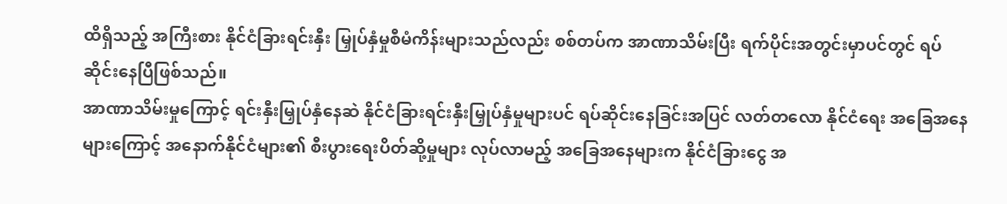ထိရှိသည့် အကြီးစား နိုင်ငံခြားရင်းနှီး မြှုပ်နှံမှုစီမံကိန်းများသည်လည်း စစ်တပ်က အာဏာသိမ်းပြီး ရက်ပိုင်းအတွင်းမှာပင်တွင် ရပ်ဆိုင်းနေပြီဖြစ်သည်။
အာဏာသိမ်းမှုကြောင့် ရင်းနှီးမြှုပ်နှံနေဆဲ နိုင်ငံခြားရင်းနှီးမြှုပ်နှံမှုများပင် ရပ်ဆိုင်းနေခြင်းအပြင် လတ်တလော နိုင်ငံရေး အခြေအနေများကြောင့် အနောက်နိုင်ငံများ၏ စီးပွားရေးပိတ်ဆို့မှုများ လုပ်လာမည့် အခြေအနေများက နိုင်ငံခြားငွေ အ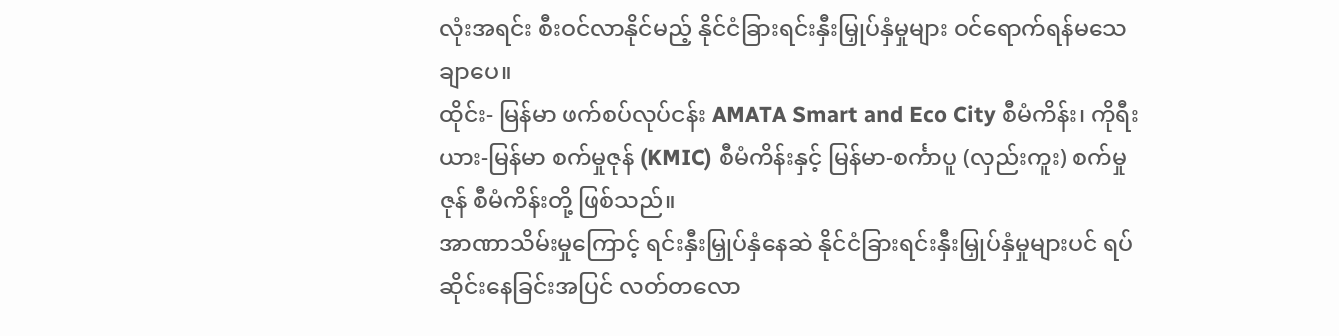လုံးအရင်း စီးဝင်လာနိုင်မည့် နိုင်ငံခြားရင်းနှီးမြှုပ်နှံမှုများ ဝင်ရောက်ရန်မသေချာပေ။
ထိုင်း- မြန်မာ ဖက်စပ်လုပ်ငန်း AMATA Smart and Eco City စီမံကိန်း၊ ကိုရီးယား-မြန်မာ စက်မှုဇုန် (KMIC) စီမံကိန်းနှင့် မြန်မာ-စင်္ကာပူ (လှည်းကူး) စက်မှုဇုန် စီမံကိန်းတို့ ဖြစ်သည်။
အာဏာသိမ်းမှုကြောင့် ရင်းနှီးမြှုပ်နှံနေဆဲ နိုင်ငံခြားရင်းနှီးမြှုပ်နှံမှုများပင် ရပ်ဆိုင်းနေခြင်းအပြင် လတ်တလော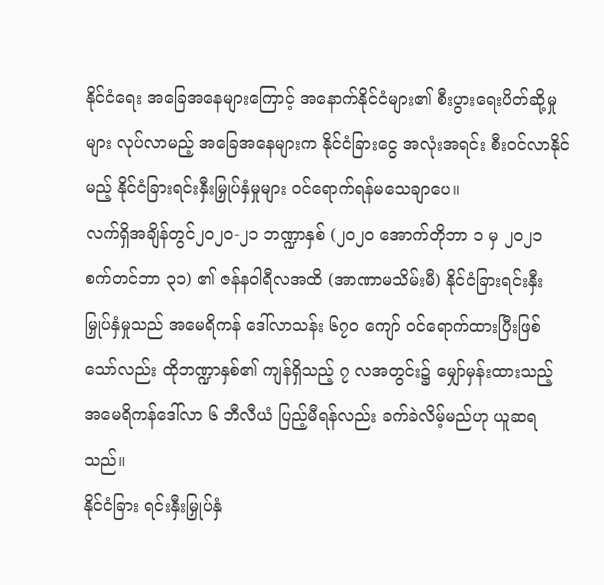နိုင်ငံရေး အခြေအနေများကြောင့် အနောက်နိုင်ငံများ၏ စီးပွားရေးပိတ်ဆို့မှုများ လုပ်လာမည့် အခြေအနေများက နိုင်ငံခြားငွေ အလုံးအရင်း စီးဝင်လာနိုင်မည့် နိုင်ငံခြားရင်းနှီးမြှုပ်နှံမှုများ ဝင်ရောက်ရန်မသေချာပေ။
လက်ရှိအချိန်တွင်၂၀၂၀-၂၁ ဘဏ္ဍာနှစ် (၂၀၂၀ အောက်တိုဘာ ၁ မှ ၂၀၂၁ စက်တင်ဘာ ၃၁) ၏ ဇန်နဝါရီလအထိ (အာဏာမသိမ်းမီ) နိုင်ငံခြားရင်းနှီးမြှုပ်နှံမှုသည် အမေရိကန် ဒေါ်လာသန်း ၆၇၀ ကျော် ဝင်ရောက်ထားပြီးဖြစ်သော်လည်း ထိုဘဏ္ဍာနှစ်၏ ကျန်ရှိသည့် ၇ လအတွင်း၌ မျှော်မှန်းထားသည့် အမေရိကန်ဒေါ်လာ ၆ ဘီလီယံ ပြည့်မီရန်လည်း ခက်ခဲလိမ့်မည်ဟု ယူဆရသည်။
နိုင်ငံခြား ရင်းနှီးမြှုပ်နှံ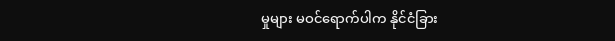မှုများ မဝင်ရောက်ပါက နိုင်ငံခြား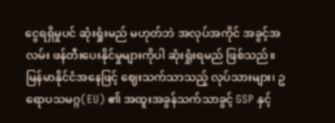ငွေရရှိမှုပင် ဆုံးရှုံးမည် မဟုတ်ဘဲ အလုပ်အကိုင် အခွင့်အလမ်း ဖန်တီးပေးနိုင်မှုများကိုပါ ဆုံးရှုံးရမည် ဖြစ်သည်။
မြန်မာနိုင်ငံအနေဖြင့် ဈေးသက်သာသည့် လုပ်သားများ၊ ဥရောပသမဂ္ဂ(EU) ၏ အထူးအခွန်သက်သာခွင့် GSP နှင့်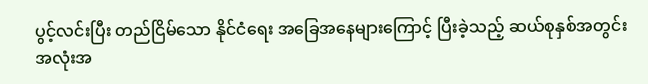ပွင့်လင်းပြီး တည်ငြိမ်သော နိုင်ငံရေး အခြေအနေများကြောင့် ပြီးခဲ့သည့် ဆယ်စုနှစ်အတွင်း အလုံးအ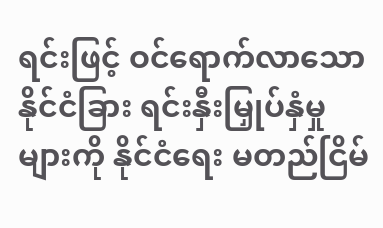ရင်းဖြင့် ဝင်ရောက်လာသော နိုင်ငံခြား ရင်းနှီးမြှုပ်နှံမှုများကို နိုင်ငံရေး မတည်ငြိမ်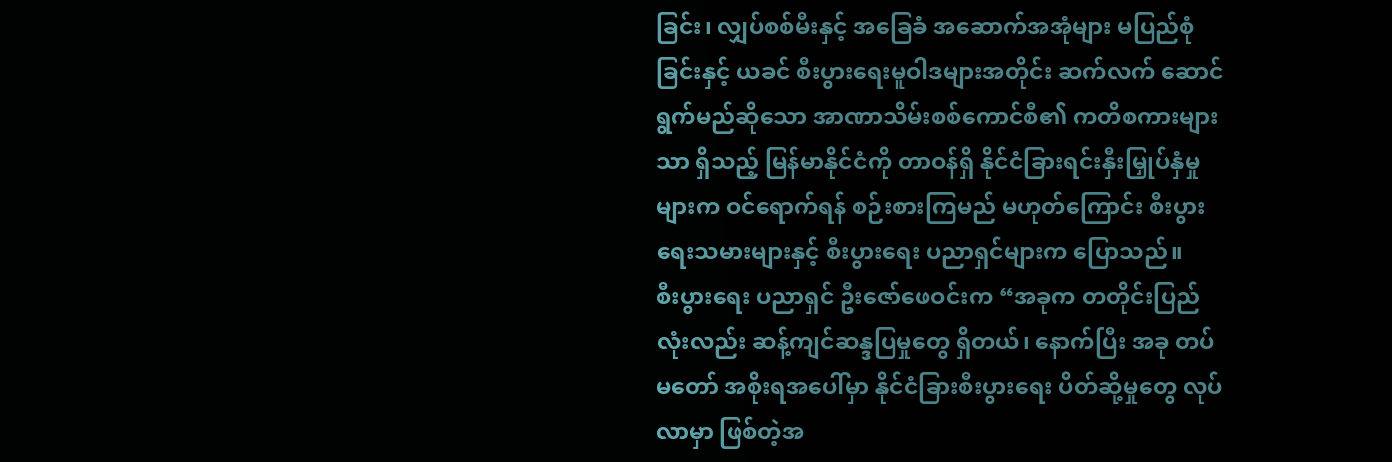ခြင်း၊ လျှပ်စစ်မီးနှင့် အခြေခံ အဆောက်အအုံများ မပြည်စုံခြင်းနှင့် ယခင် စီးပွားရေးမူဝါဒများအတိုင်း ဆက်လက် ဆောင်ရွက်မည်ဆိုသော အာဏာသိမ်းစစ်ကောင်စီ၏ ကတိစကားများသာ ရှိသည့် မြန်မာနိုင်ငံကို တာဝန်ရှိ နိုင်ငံခြားရင်းနှီးမြှုပ်နှံမှုများက ဝင်ရောက်ရန် စဉ်းစားကြမည် မဟုတ်ကြောင်း စီးပွားရေးသမားများနှင့် စီးပွားရေး ပညာရှင်များက ပြောသည်။
စီးပွားရေး ပညာရှင် ဦးဇော်ဖေဝင်းက “အခုက တတိုင်းပြည်လုံးလည်း ဆန့်ကျင်ဆန္ဒပြမှုတွေ ရှိတယ်၊ နောက်ပြီး အခု တပ်မတော် အစိုးရအပေါ်မှာ နိုင်ငံခြားစီးပွားရေး ပိတ်ဆို့မှုတွေ လုပ်လာမှာ ဖြစ်တဲ့အ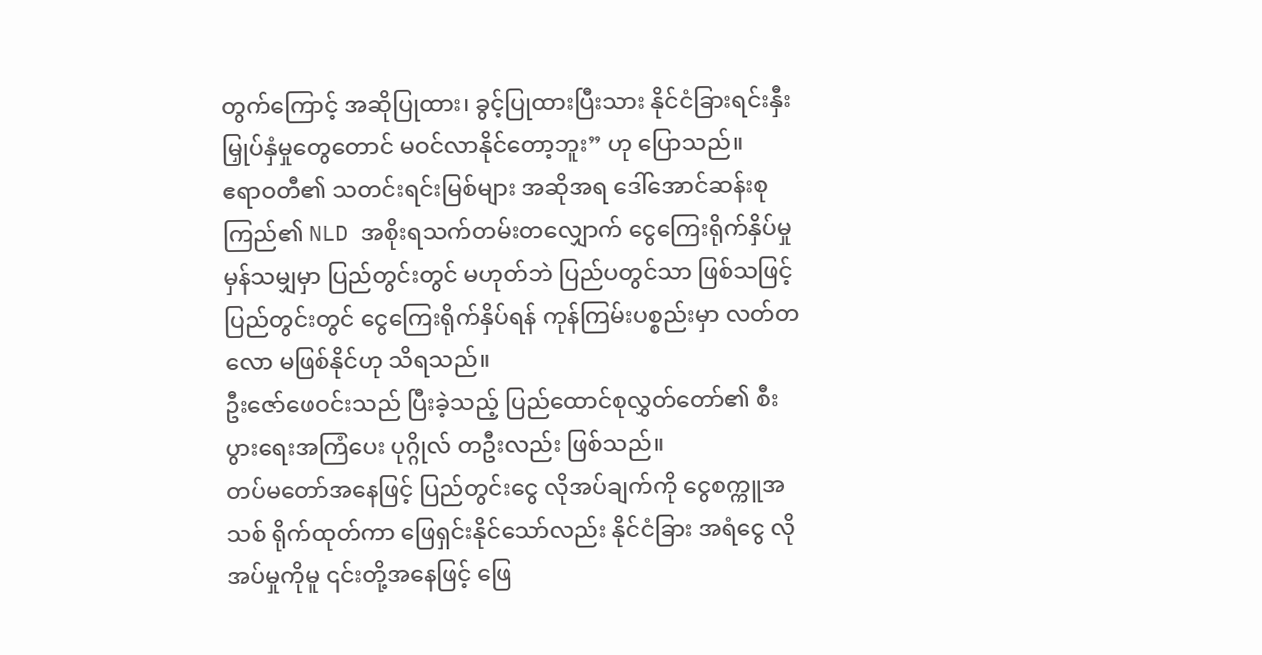တွက်ကြောင့် အဆိုပြုထား၊ ခွင့်ပြုထားပြီးသား နိုင်ငံခြားရင်းနှီးမြှုပ်နှံမှုတွေတောင် မဝင်လာနိုင်တော့ဘူး” ဟု ပြောသည်။
ဧရာဝတီ၏ သတင်းရင်းမြစ်များ အဆိုအရ ဒေါ်အောင်ဆန်းစုကြည်၏ NLD အစိုးရသက်တမ်းတလျှောက် ငွေကြေးရိုက်နှိပ်မှု မှန်သမျှမှာ ပြည်တွင်းတွင် မဟုတ်ဘဲ ပြည်ပတွင်သာ ဖြစ်သဖြင့် ပြည်တွင်းတွင် ငွေကြေးရိုက်နှိပ်ရန် ကုန်ကြမ်းပစ္စည်းမှာ လတ်တလော မဖြစ်နိုင်ဟု သိရသည်။
ဦးဇော်ဖေဝင်းသည် ပြီးခဲ့သည့် ပြည်ထောင်စုလွှတ်တော်၏ စီးပွားရေးအကြံပေး ပုဂ္ဂိုလ် တဦးလည်း ဖြစ်သည်။
တပ်မတော်အနေဖြင့် ပြည်တွင်းငွေ လိုအပ်ချက်ကို ငွေစက္ကူအသစ် ရိုက်ထုတ်ကာ ဖြေရှင်းနိုင်သော်လည်း နိုင်ငံခြား အရံငွေ လိုအပ်မှုကိုမူ ၎င်းတို့အနေဖြင့် ဖြေ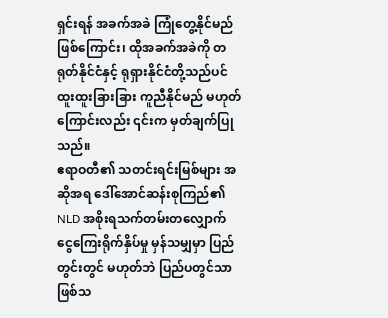ရှင်းရန် အခက်အခဲ ကြုံတွေ့နိုင်မည်ဖြစ်ကြောင်း၊ ထိုအခက်အခဲကို တရုတ်နိုင်ငံနှင့် ရုရှားနိုင်ငံတို့သည်ပင် ထူးထူးခြားခြား ကူညီနိုင်မည် မဟုတ်ကြောင်းလည်း ၎င်းက မှတ်ချက်ပြုသည်။
ဧရာဝတီ၏ သတင်းရင်းမြစ်များ အဆိုအရ ဒေါ်အောင်ဆန်းစုကြည်၏ NLD အစိုးရသက်တမ်းတလျှောက် ငွေကြေးရိုက်နှိပ်မှု မှန်သမျှမှာ ပြည်တွင်းတွင် မဟုတ်ဘဲ ပြည်ပတွင်သာ ဖြစ်သ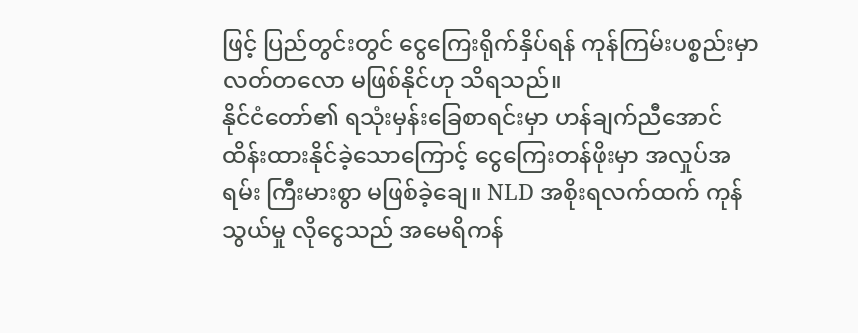ဖြင့် ပြည်တွင်းတွင် ငွေကြေးရိုက်နှိပ်ရန် ကုန်ကြမ်းပစ္စည်းမှာ လတ်တလော မဖြစ်နိုင်ဟု သိရသည်။
နိုင်ငံတော်၏ ရသုံးမှန်းခြေစာရင်းမှာ ဟန်ချက်ညီအောင် ထိန်းထားနိုင်ခဲ့သောကြောင့် ငွေကြေးတန်ဖိုးမှာ အလှုပ်အရမ်း ကြီးမားစွာ မဖြစ်ခဲ့ချေ။ NLD အစိုးရလက်ထက် ကုန်သွယ်မှု လိုငွေသည် အမေရိကန်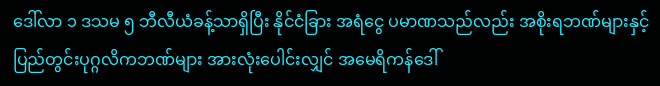ဒေါ်လာ ၁ ဒသမ ၅ ဘီလီယံခန့်သာရှိပြီး နိုင်ငံခြား အရံငွေ ပမာဏသည်လည်း အစိုးရဘဏ်များနှင့် ပြည်တွင်းပုဂ္ဂလိကဘဏ်များ အားလုံးပေါင်းလျှင် အမေရိကန်ဒေါ်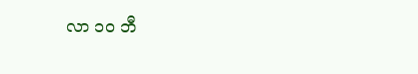လာ ၁၀ ဘီ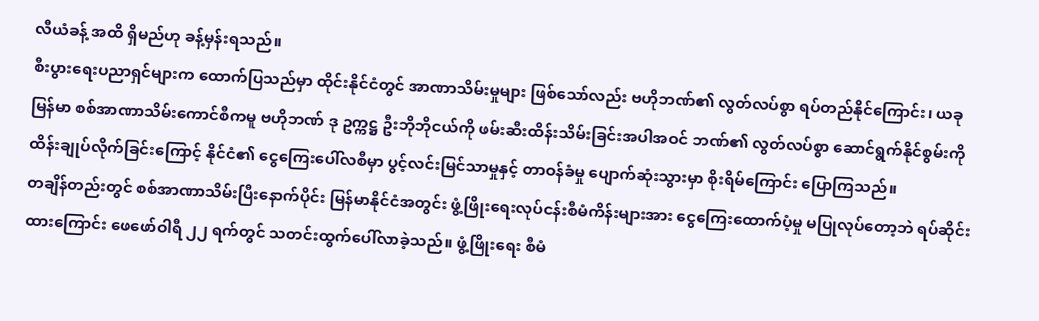လီယံခန့် အထိ ရှိမည်ဟု ခန့်မှန်းရသည်။
စီးပွားရေးပညာရှင်များက ထောက်ပြသည်မှာ ထိုင်းနိုင်ငံတွင် အာဏာသိမ်းမှုများ ဖြစ်သော်လည်း ဗဟိုဘဏ်၏ လွတ်လပ်စွာ ရပ်တည်နိုင်ကြောင်း၊ ယခု မြန်မာ စစ်အာဏာသိမ်းကောင်စီကမူ ဗဟိုဘဏ် ဒု ဥက္ကဋ္ဌ ဦးဘိုဘိုငယ်ကို ဖမ်းဆီးထိန်းသိမ်းခြင်းအပါအဝင် ဘဏ်၏ လွတ်လပ်စွာ ဆောင်ရွက်နိုင်စွမ်းကို ထိန်းချုပ်လိုက်ခြင်းကြောင့် နိုင်ငံ၏ ငွေကြေးပေါ်လစီမှာ ပွင့်လင်းမြင်သာမှုနှင့် တာဝန်ခံမှု ပျောက်ဆုံးသွားမှာ စိုးရိမ်ကြောင်း ပြောကြသည်။
တချိန်တည်းတွင် စစ်အာဏာသိမ်းပြီးနောက်ပိုင်း မြန်မာနိုင်ငံအတွင်း ဖွံ့ဖြိုးရေးလုပ်ငန်းစီမံကိန်းများအား ငွေကြေးထောက်ပံ့မှု မပြုလုပ်တော့ဘဲ ရပ်ဆိုင်းထားကြောင်း ဖေဖော်ဝါရီ ၂၂ ရက်တွင် သတင်းထွက်ပေါ်လာခဲ့သည်။ ဖွံ့ဖြိုးရေး စီမံ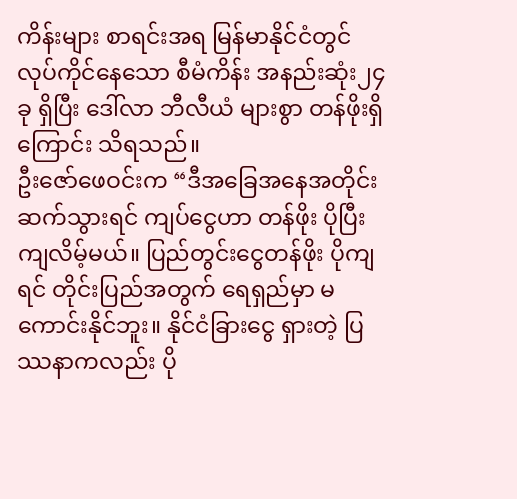ကိန်းများ စာရင်းအရ မြန်မာနိုင်ငံတွင် လုပ်ကိုင်နေသော စီမံကိန်း အနည်းဆုံး၂၄ ခု ရှိပြီး ဒေါ်လာ ဘီလီယံ များစွာ တန်ဖိုးရှိကြောင်း သိရသည်။
ဦးဇော်ဖေဝင်းက “ဒီအခြေအနေအတိုင်း ဆက်သွားရင် ကျပ်ငွေဟာ တန်ဖိုး ပိုပြီးကျလိမ့်မယ်။ ပြည်တွင်းငွေတန်ဖိုး ပိုကျရင် တိုင်းပြည်အတွက် ရေရှည်မှာ မကောင်းနိုင်ဘူး။ နိုင်ငံခြားငွေ ရှားတဲ့ ပြဿနာကလည်း ပို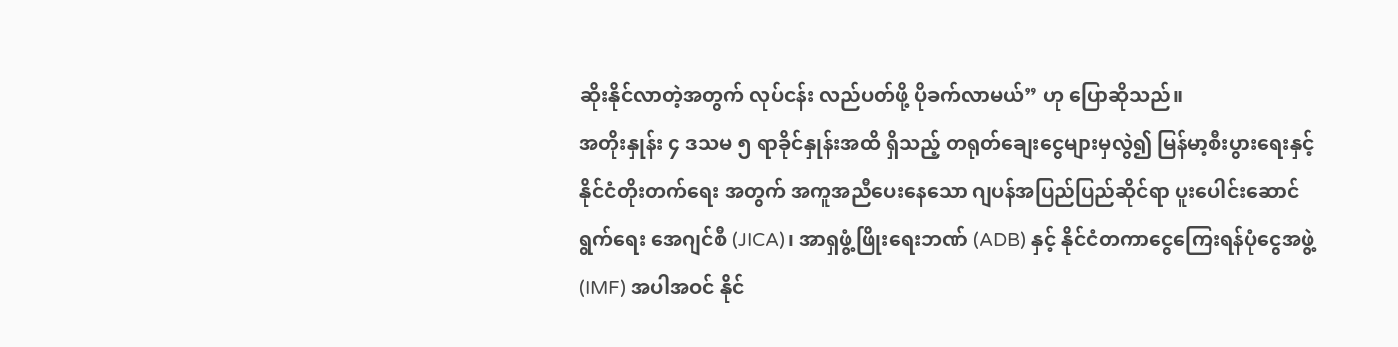ဆိုးနိုင်လာတဲ့အတွက် လုပ်ငန်း လည်ပတ်ဖို့ ပိုခက်လာမယ်” ဟု ပြောဆိုသည်။
အတိုးနှုန်း ၄ ဒသမ ၅ ရာခိုင်နှုန်းအထိ ရှိသည့် တရုတ်ချေးငွေများမှလွဲ၍ မြန်မာ့စီးပွားရေးနှင့် နိုင်ငံတိုးတက်ရေး အတွက် အကူအညီပေးနေသော ဂျပန်အပြည်ပြည်ဆိုင်ရာ ပူးပေါင်းဆောင်ရွက်ရေး အေဂျင်စီ (JICA)၊ အာရှဖွံ့ဖြိုးရေးဘဏ် (ADB) နှင့် နိုင်ငံတကာငွေကြေးရန်ပုံငွေအဖွဲ့ (IMF) အပါအဝင် နိုင်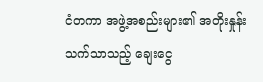ငံတကာ အဖွဲ့အစည်းများ၏ အတိုးနှုန်း သက်သာသည့် ချေးငွေ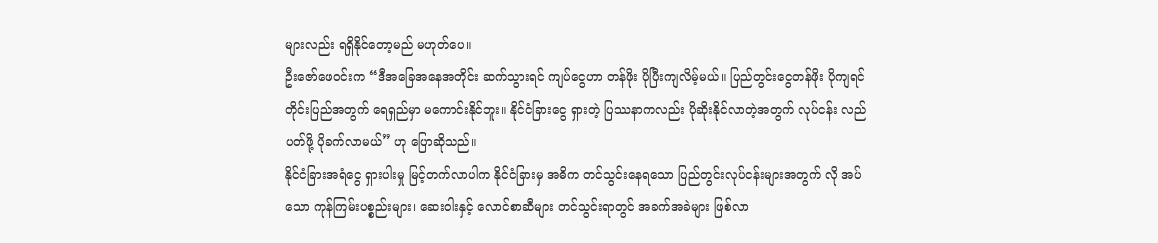များလည်း ရရှိနိုင်တော့မည် မဟုတ်ပေ။
ဦးဇော်ဖေဝင်းက “ဒီအခြေအနေအတိုင်း ဆက်သွားရင် ကျပ်ငွေဟာ တန်ဖိုး ပိုပြီးကျလိမ့်မယ်။ ပြည်တွင်းငွေတန်ဖိုး ပိုကျရင် တိုင်းပြည်အတွက် ရေရှည်မှာ မကောင်းနိုင်ဘူး။ နိုင်ငံခြားငွေ ရှားတဲ့ ပြဿနာကလည်း ပိုဆိုးနိုင်လာတဲ့အတွက် လုပ်ငန်း လည်ပတ်ဖို့ ပိုခက်လာမယ်” ဟု ပြောဆိုသည်။
နိုင်ငံခြားအရံငွေ ရှားပါးမှု မြင့်တက်လာပါက နိုင်ငံခြားမှ အဓိက တင်သွင်းနေရသော ပြည်တွင်းလုပ်ငန်းများအတွက် လို အပ်သော ကုန်ကြမ်းပစ္စည်းများ၊ ဆေးဝါးနှင့် လောင်စာဆီများ တင်သွင်းရာတွင် အခက်အခဲများ ဖြစ်လာ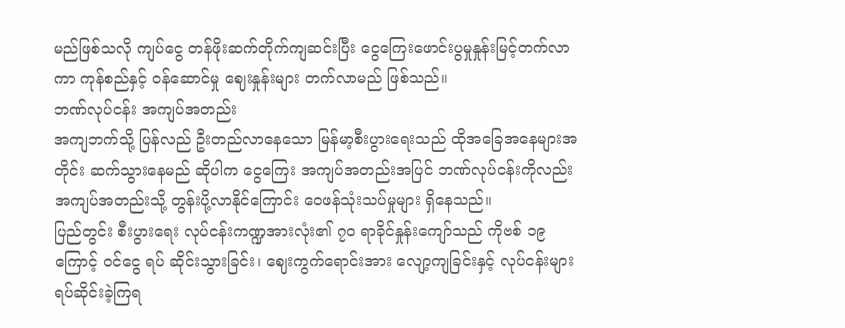မည်ဖြစ်သလို ကျပ်ငွေ တန်ဖိုးဆက်တိုက်ကျဆင်းပြီး ငွေကြေးဖောင်းပွမှုနှုန်းမြင့်တက်လာကာ ကုန်စည်နှင့် ဝန်ဆောင်မှု ဈေးနှုန်းများ တက်လာမည် ဖြစ်သည်။
ဘဏ်လုပ်ငန်း အကျပ်အတည်း
အကျဘက်သို့ ပြန်လည် ဦးတည်လာနေသော မြန်မာ့စီးပွားရေးသည် ထိုအခြေအနေများအတိုင်း ဆက်သွားနေမည် ဆိုပါက ငွေကြေး အကျပ်အတည်းအပြင် ဘဏ်လုပ်ငန်းကိုလည်း အကျပ်အတည်းသို့ တွန်းပို့လာနိုင်ကြောင်း ဝေဖန်သုံးသပ်မှုများ ရှိနေသည်။
ပြည်တွင်း စီးပွားရေး လုပ်ငန်းကဏ္ဍအားလုံး၏ ၇၀ ရာခိုင်နှုန်းကျော်သည် ကိုဗစ် ၁၉ ကြောင့် ဝင်ငွေ ရပ် ဆိုင်းသွားခြင်း၊ ဈေးကွက်ရောင်းအား လျော့ကျခြင်းနှင့် လုပ်ငန်းများ ရပ်ဆိုင်းခဲ့ကြရ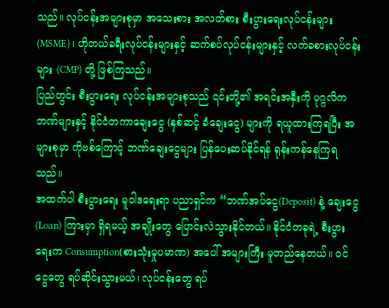သည်။ လုပ်ငန်းအများစုမှာ အသေးစား အလတ်စား စီးပွားရေးလုပ်ငန်းများ (MSME)၊ ဟိုတယ်ခရီးလုပ်ငန်းများနှင့် ဆက်စပ်လုပ်ငန်းများနှင့် လက်ခစားလုပ်ငန်း များ (CMP) တို့ ဖြစ်ကြသည်။
ပြည်တွင်း စီးပွားရေး လုပ်ငန်းအများစုသည် ၎င်းတို့၏ အရင်းအနှီးကို ပုဂ္ဂလိကဘဏ်များနှင့် နိုင်ငံတကာချေးငွေ (နှစ်ဆင့် ခံချေးငွေ) များကို ရယူထားကြရပြီး အများစုမှာ ကိုဗစ်ကြောင့် ဘဏ်ချေးငွေများ ပြန်ပေးဆပ်နိုင်ရန် ရုန်းကန်နေကြရသည်။
အထက်ပါ စီးပွားရေး မူဝါဒရေးရာ ပညာရှင်က “ဘဏ်အပ်ငွေ(Deposit) နဲ့ ချေးငွေ (Loan) ကြားမှာ ရှိရမယ့် အချိုးတွေ ပြောင်းလဲသွားနိုင်တယ်။ နိုင်ငံတခုရဲ့ စီးပွားရေးက Consumption(စားသုံးမှုပမာဏ) အပေါ် အများကြီး မူတည်နေတယ်။ ဝင်ငွေတွေ ရပ်ဆိုင်းသွားမယ်၊ လုပ်ငန်းတွေ ရပ်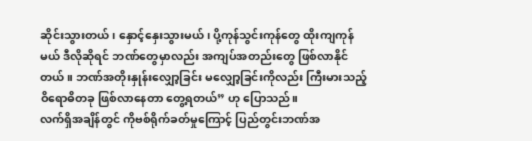ဆိုင်းသွားတယ်၊ နှောင့်နှေးသွားမယ်၊ ပို့ကုန်သွင်းကုန်တွေ ထိုးကျကုန်မယ် ဒီလိုဆိုရင် ဘဏ်တွေမှာလည်း အကျပ်အတည်းတွေ ဖြစ်လာနိုင်တယ်။ ဘဏ်အတိုးနှုန်းလျှော့ခြင်း မလျှော့ခြင်းကိုလည်း ကြီးမားသည့် ဝိရောဓိတခု ဖြစ်လာနေတာ တွေ့ရတယ်” ဟု ပြောသည်။
လက်ရှိအချိန်တွင် ကိုဗစ်ရိုက်ခတ်မှုကြောင့် ပြည်တွင်းဘဏ်အ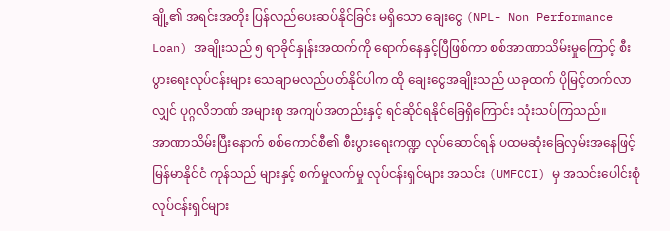ချို့၏ အရင်းအတိုး ပြန်လည်ပေးဆပ်နိုင်ခြင်း မရှိသော ချေးငွေ (NPL- Non Performance Loan) အချိုးသည် ၅ ရာခိုင်နှုန်းအထက်ကို ရောက်နေနှင့်ပြီဖြစ်ကာ စစ်အာဏာသိမ်းမှုကြောင့် စီးပွားရေးလုပ်ငန်းများ သေချာမလည်ပတ်နိုင်ပါက ထို ချေးငွေအချိုးသည် ယခုထက် ပိုမြင့်တက်လာလျှင် ပုဂ္ဂလိဘဏ် အများစု အကျပ်အတည်းနှင့် ရင်ဆိုင်ရနိုင်ခြေရှိကြောင်း သုံးသပ်ကြသည်။
အာဏာသိမ်းပြီးနောက် စစ်ကောင်စီ၏ စီးပွားရေးကဏ္ဍ လုပ်ဆောင်ရန် ပထမဆုံးခြေလှမ်းအနေဖြင့် မြန်မာနိုင်ငံ ကုန်သည် များနှင့် စက်မှုလက်မှု လုပ်ငန်းရှင်များ အသင်း (UMFCCI) မှ အသင်းပေါင်းစုံ လုပ်ငန်းရှင်များ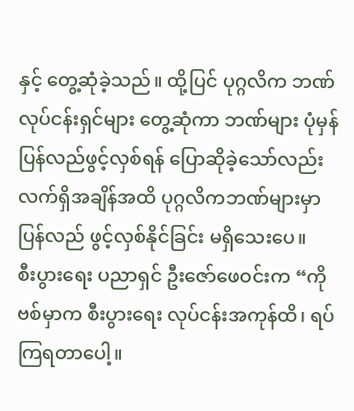နှင့် တွေ့ဆုံခဲ့သည်။ ထို့ပြင် ပုဂ္ဂလိက ဘဏ်လုပ်ငန်းရှင်များ တွေ့ဆုံကာ ဘဏ်များ ပုံမှန် ပြန်လည်ဖွင့်လှစ်ရန် ပြောဆိုခဲ့သော်လည်း လက်ရှိအချိန်အထိ ပုဂ္ဂလိကဘဏ်များမှာ ပြန်လည် ဖွင့်လှစ်နိုင်ခြင်း မရှိသေးပေ။
စီးပွားရေး ပညာရှင် ဦးဇော်ဖေဝင်းက “ကိုဗစ်မှာက စီးပွားရေး လုပ်ငန်းအကုန်ထိ၊ ရပ်ကြရတာပေါ့။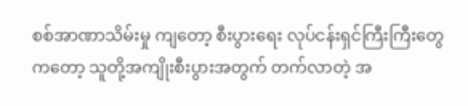စစ်အာဏာသိမ်းမှု ကျတော့ စီးပွားရေး လုပ်ငန်းရှင်ကြီးကြီးတွေကတော့ သူတို့အကျိုးစီးပွားအတွက် တက်လာတဲ့ အ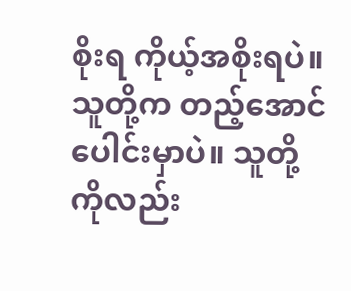စိုးရ ကိုယ့်အစိုးရပဲ။ သူတို့က တည့်အောင် ပေါင်းမှာပဲ။ သူတို့ကိုလည်း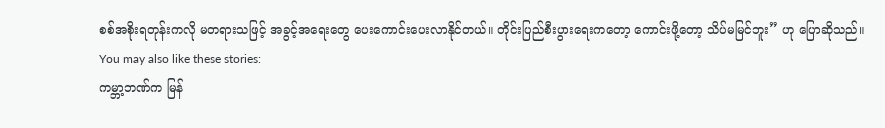စစ်အစိုးရတုန်းကလို မတရားသဖြင့် အခွင့်အရေးတွေ ပေးကောင်းပေးလာနိုင်တယ်။ တိုင်းပြည်စီးပွားရေးကတော့ ကောင်းဖို့တော့ သိပ်မမြင်ဘူး” ဟု ပြောဆိုသည်။
You may also like these stories:
ကမ္ဘာ့ဘဏ်က မြန်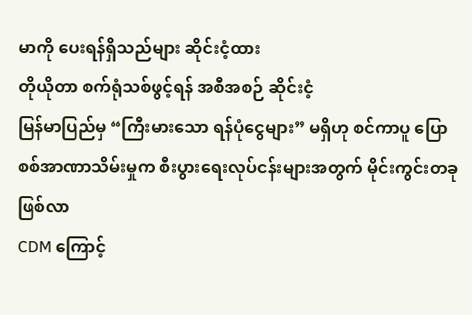မာကို ပေးရန်ရှိသည်များ ဆိုင်းငံ့ထား
တိုယိုတာ စက်ရုံသစ်ဖွင့်ရန် အစီအစဉ် ဆိုင်းငံ့
မြန်မာပြည်မှ “ကြီးမားသော ရန်ပုံငွေများ” မရှိဟု စင်ကာပူ ပြော
စစ်အာဏာသိမ်းမှုက စီးပွားရေးလုပ်ငန်းများအတွက် မိုင်းကွင်းတခုဖြစ်လာ
CDM ကြောင့်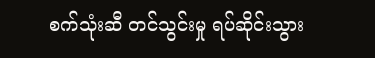စက်သုံးဆီ တင်သွင်းမှု ရပ်ဆိုင်းသွား